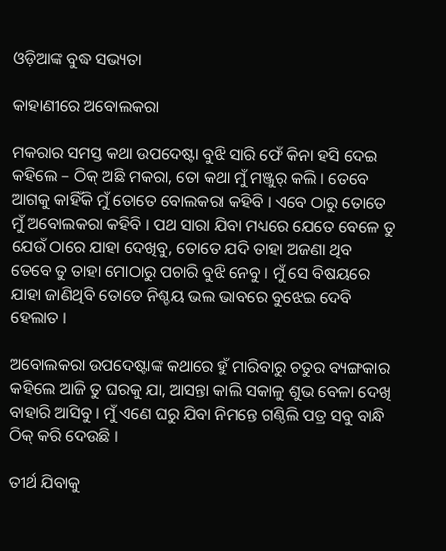ଓଡ଼ିଆଙ୍କ ବୁଦ୍ଧ ସଭ୍ୟତା

କାହାଣୀରେ ଅବୋଲକରା

ମକରାର ସମସ୍ତ କଥା ଉପଦେଷ୍ଟା ବୁଝି ସାରି ଫେଁ କିନା ହସି ଦେଇ କହିଲେ – ଠିକ୍ ଅଛି ମକରା, ତୋ କଥା ମୁଁ ମଞ୍ଜୁର୍ କଲି । ତେବେ ଆଗକୁ କାହିଁକି ମୁଁ ତୋତେ ବୋଲକରା କହିବି । ଏବେ ଠାରୁ ତୋତେ ମୁଁ ଅବୋଲକରା କହିବି । ପଥ ସାରା ଯିବା ମଧ୍ୟରେ ଯେତେ ବେଳେ ତୁ ଯେଉଁ ଠାରେ ଯାହା ଦେଖିବୁ, ତୋତେ ଯଦି ତାହା ଅଜଣା ଥିବ ତେବେ ତୁ ତାହା ମୋଠାରୁ ପଚାରି ବୁଝି ନେବୁ । ମୁଁ ସେ ବିଷୟରେ ଯାହା ଜାଣିଥିବି ତୋତେ ନିଶ୍ଚୟ ଭଲ ଭାବରେ ବୁଝେଇ ଦେବି ହେଲାତ ।

ଅବୋଲକରା ଉପଦେଷ୍ଟାଙ୍କ କଥାରେ ହୁଁ ମାରିବାରୁ ଚତୁର ବ୍ୟଙ୍ଗକାର କହିଲେ ଆଜି ତୁ ଘରକୁ ଯା, ଆସନ୍ତା କାଲି ସକାଳୁ ଶୁଭ ବେଳା ଦେଖି ବାହାରି ଆସିବୁ । ମୁଁ ଏଣେ ଘରୁ ଯିବା ନିମନ୍ତେ ଗଣ୍ଠିଲି ପତ୍ର ସବୁ ବାନ୍ଧି ଠିକ୍ କରି ଦେଉଛି ।

ତୀର୍ଥ ଯିବାକୁ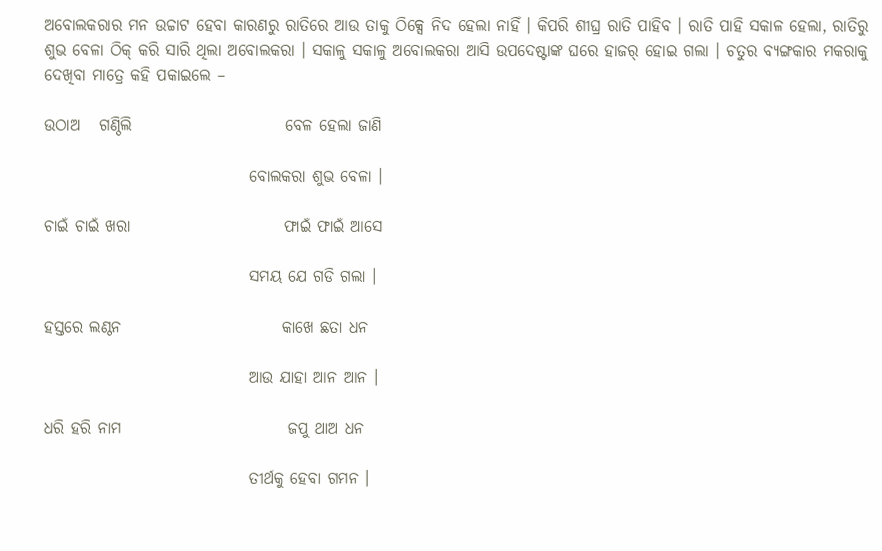ଅବୋଲକରାର ମନ ଉଚ୍ଚାଟ ହେବା କାରଣରୁ ରାତିରେ ଆଉ ତାକୁ ଠିକ୍ସେ ନିଦ ହେଲା ନାହିଁ । କିପରି ଶୀଘ୍ର ରାତି ପାହିବ । ରାତି ପାହି ସକାଳ ହେଲା, ରାତିରୁ ଶୁଭ ବେଳା ଠିକ୍ କରି ସାରି ଥିଲା ଅବୋଲକରା । ସକାଳୁ ସକାଳୁ ଅବୋଲକରା ଆସି ଉପଦେଷ୍ଟାଙ୍କ ଘରେ ହାଜର୍ ହୋଇ ଗଲା । ଚତୁର ବ୍ୟଙ୍ଗକାର ମକରାକୁ ଦେଖିବା ମାତ୍ରେ କହି ପକାଇଲେ –

ଉଠାଅ   ଗଣ୍ଠିଲି                        ବେଳ ହେଲା ଜାଣି

                                ବୋଲକରା ଶୁଭ ବେଳା ।

ଚାଇଁ ଚାଇଁ ଖରା                        ଫାଇଁ ଫାଇଁ ଆସେ

                                ସମୟ ଯେ ଗଡି ଗଲା ।

ହସ୍ତରେ ଲଣ୍ଠନ                         କାଖେ ଛତା ଧନ

                                ଆଉ ଯାହା ଆନ ଆନ ।

ଧରି ହରି ନାମ                          ଜପୁ ଥାଅ ଧନ

                                ତୀର୍ଥକୁ ହେବା ଗମନ ।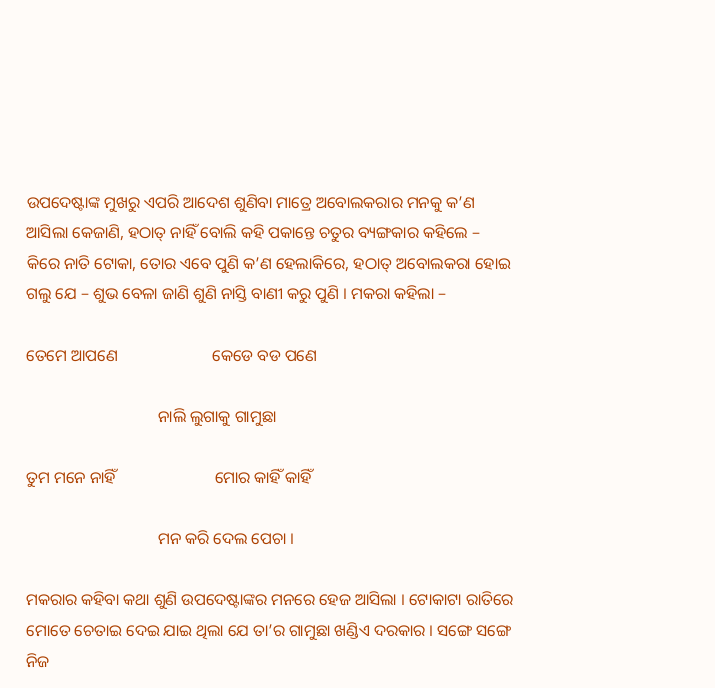ଉପଦେଷ୍ଟାଙ୍କ ମୁଖରୁ ଏପରି ଆଦେଶ ଶୁଣିବା ମାତ୍ରେ ଅବୋଲକରାର ମନକୁ କ’ଣ ଆସିଲା କେଜାଣି, ହଠାତ୍ ନାହିଁ ବୋଲି କହି ପକାନ୍ତେ ଚତୁର ବ୍ୟଙ୍ଗକାର କହିଲେ – କିରେ ନାତି ଟୋକା, ତୋର ଏବେ ପୁଣି କ’ଣ ହେଲାକିରେ, ହଠାତ୍ ଅବୋଲକରା ହୋଇ ଗଲୁ ଯେ – ଶୁଭ ବେଳା ଜାଣି ଶୁଣି ନାସ୍ତି ବାଣୀ କରୁ ପୁଣି । ମକରା କହିଲା –

ତେମେ ଆପଣେ                       କେଡେ ବଡ ପଣେ

                                ନାଲି ଲୁଗାକୁ ଗାମୁଛା

ତୁମ ମନେ ନାହିଁ                        ମୋର କାହିଁ କାହିଁ

                                ମନ କରି ଦେଲ ପେଚା ।

ମକରାର କହିବା କଥା ଶୁଣି ଉପଦେଷ୍ଟାଙ୍କର ମନରେ ହେଜ ଆସିଲା । ଟୋକାଟା ରାତିରେ ମୋତେ ଚେତାଇ ଦେଇ ଯାଇ ଥିଲା ଯେ ତା’ର ଗାମୁଛା ଖଣ୍ଡିଏ ଦରକାର । ସଙ୍ଗେ ସଙ୍ଗେ ନିଜ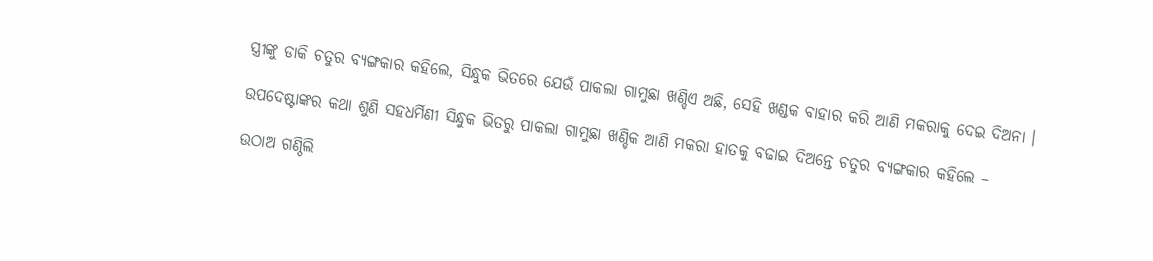ସ୍ତ୍ରୀଙ୍କୁ ଡାକି ଚତୁର ବ୍ୟଙ୍ଗକାର କହିଲେ, ସିନ୍ଧୁକ ଭିତରେ ଯେଉଁ ପାକଲା ଗାମୁଛା ଖଣ୍ଡିଏ ଅଛି, ସେହି ଖଣ୍ଡକ ବାହାର କରି ଆଣି ମକରାକୁ ଦେଇ ଦିଅନା ।

ଉପଦେଷ୍ଟାଙ୍କର କଥା ଶୁଣି ସହଧର୍ମିଣୀ ସିନ୍ଧୁକ ଭିତରୁ ପାକଲା ଗାମୁଛା ଖଣ୍ଡିକ ଆଣି ମକରା ହାତକୁ ବଢାଇ ଦିଅନ୍ତେ ଚତୁର ବ୍ୟଙ୍ଗକାର କହିଲେ –

ଉଠାଅ ଗଣ୍ଠିଲି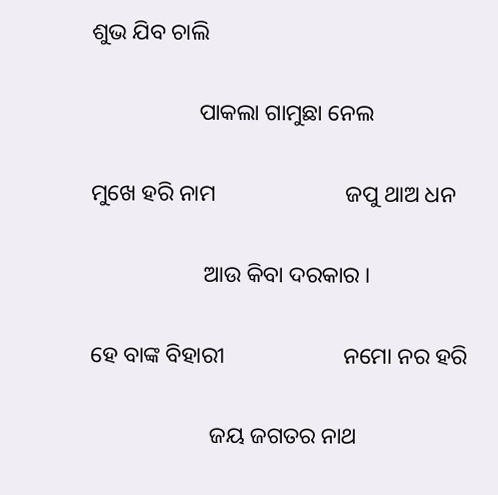ଶୁଭ ଯିବ ଚାଲି

                   ପାକଲା ଗାମୁଛା ନେଲ

ମୁଖେ ହରି ନାମ                       ଜପୁ ଥାଅ ଧନ

                    ଆଉ କିବା ଦରକାର ।

ହେ ବାଙ୍କ ବିହାରୀ                     ନମୋ ନର ହରି

                     ଜୟ ଜଗତର ନାଥ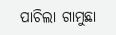ପାଚିଲା ଗାମୁଛା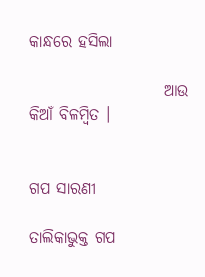କାନ୍ଧରେ ହସିଲା

                     ଆଉ କିଆଁ ବିଳମ୍ବିତ ।


ଗପ ସାରଣୀ

ତାଲିକାଭୁକ୍ତ ଗପ